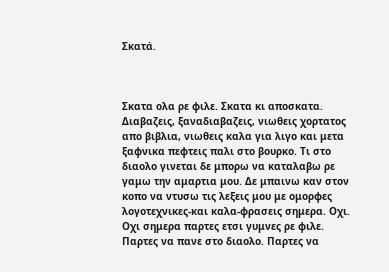Σκατά.



Σκατα ολα ρε φιλε. Σκατα κι αποσκατα. Διαβαζεις, ξαναδιαβαζεις, νιωθεις χορτατος απο βιβλια, νιωθεις καλα για λιγο και μετα ξαφνικα πεφτεις παλι στο βουρκο. Τι στο διαολο γινεται δε μπορω να καταλαβω ρε γαμω την αμαρτια μου. Δε μπαινω καν στον κοπο να ντυσω τις λεξεις μου με ομορφες λογοτεχνικες-και καλα-φρασεις σημερα. Οχι. Οχι σημερα παρτες ετσι γυμνες ρε φιλε. Παρτες να πανε στο διαολο. Παρτες να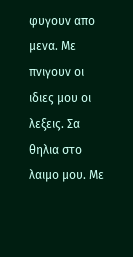φυγουν απο μενα. Με πνιγουν οι ιδιες μου οι λεξεις. Σα θηλια στο λαιμο μου. Με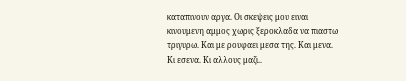καταπινουν αργα. Οι σκεψεις μου ειναι κινουμενη αμμος χωρις ξεροκλαδα να πιαστω τριγυρω. Και με ρουφαει μεσα της. Και μενα. Κι εσενα. Κι αλλους μαζι..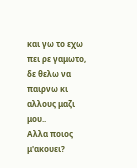και γω το εχω πει ρε γαμωτο, δε θελω να παιρνω κι αλλους μαζι μου..
Αλλα ποιος μ'ακουει?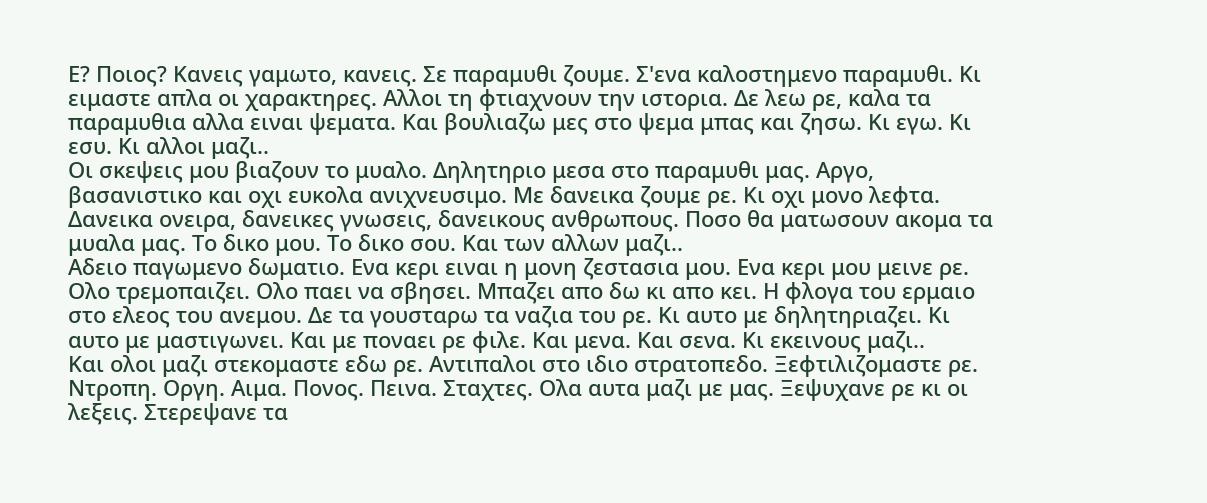Ε? Ποιος? Κανεις γαμωτο, κανεις. Σε παραμυθι ζουμε. Σ'ενα καλοστημενο παραμυθι. Κι ειμαστε απλα οι χαρακτηρες. Αλλοι τη φτιαχνουν την ιστορια. Δε λεω ρε, καλα τα παραμυθια αλλα ειναι ψεματα. Και βουλιαζω μες στο ψεμα μπας και ζησω. Κι εγω. Κι εσυ. Κι αλλοι μαζι..
Οι σκεψεις μου βιαζουν το μυαλο. Δηλητηριο μεσα στο παραμυθι μας. Αργο, βασανιστικο και οχι ευκολα ανιχνευσιμο. Με δανεικα ζουμε ρε. Κι οχι μονο λεφτα. Δανεικα ονειρα, δανεικες γνωσεις, δανεικους ανθρωπους. Ποσο θα ματωσουν ακομα τα μυαλα μας. Το δικο μου. Το δικο σου. Και των αλλων μαζι..
Αδειο παγωμενο δωματιο. Ενα κερι ειναι η μονη ζεστασια μου. Ενα κερι μου μεινε ρε. Ολο τρεμοπαιζει. Ολο παει να σβησει. Μπαζει απο δω κι απο κει. Η φλογα του ερμαιο στο ελεος του ανεμου. Δε τα γουσταρω τα ναζια του ρε. Κι αυτο με δηλητηριαζει. Κι αυτο με μαστιγωνει. Και με ποναει ρε φιλε. Και μενα. Και σενα. Κι εκεινους μαζι..
Και ολοι μαζι στεκομαστε εδω ρε. Αντιπαλοι στο ιδιο στρατοπεδο. Ξεφτιλιζομαστε ρε. Ντροπη. Οργη. Αιμα. Πονος. Πεινα. Σταχτες. Ολα αυτα μαζι με μας. Ξεψυχανε ρε κι οι λεξεις. Στερεψανε τα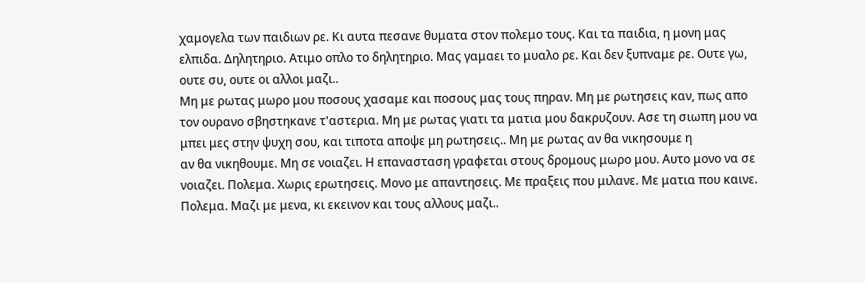χαμογελα των παιδιων ρε. Κι αυτα πεσανε θυματα στον πολεμο τους. Και τα παιδια, η μονη μας ελπιδα. Δηλητηριο. Ατιμο οπλο το δηλητηριο. Μας γαμαει το μυαλο ρε. Και δεν ξυπναμε ρε. Ουτε γω, ουτε συ, ουτε οι αλλοι μαζι..
Μη με ρωτας μωρο μου ποσους χασαμε και ποσους μας τους πηραν. Μη με ρωτησεις καν, πως απο τον ουρανο σβηστηκανε τ'αστερια. Μη με ρωτας γιατι τα ματια μου δακρυζουν. Ασε τη σιωπη μου να μπει μες στην ψυχη σου, και τιποτα αποψε μη ρωτησεις.. Μη με ρωτας αν θα νικησουμε η
αν θα νικηθουμε. Μη σε νοιαζει. Η επανασταση γραφεται στους δρομους μωρο μου. Αυτο μονο να σε νοιαζει. Πολεμα. Χωρις ερωτησεις. Μονο με απαντησεις. Με πραξεις που μιλανε. Με ματια που καινε. Πολεμα. Μαζι με μενα, κι εκεινον και τους αλλους μαζι..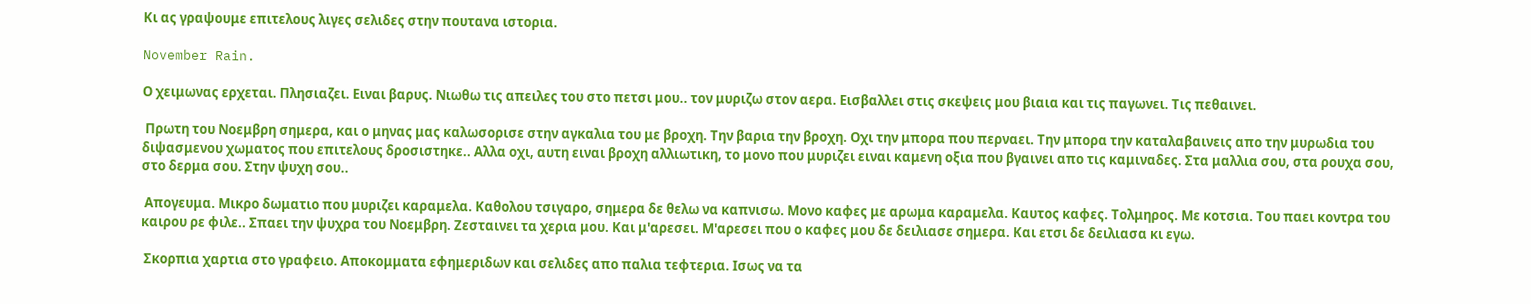Κι ας γραψουμε επιτελους λιγες σελιδες στην πουτανα ιστορια.

November Rain.

Ο χειμωνας ερχεται. Πλησιαζει. Ειναι βαρυς. Νιωθω τις απειλες του στο πετσι μου.. τον μυριζω στον αερα. Εισβαλλει στις σκεψεις μου βιαια και τις παγωνει. Τις πεθαινει.

 Πρωτη του Νοεμβρη σημερα, και ο μηνας μας καλωσορισε στην αγκαλια του με βροχη. Την βαρια την βροχη. Οχι την μπορα που περναει. Την μπορα την καταλαβαινεις απο την μυρωδια του διψασμενου χωματος που επιτελους δροσιστηκε.. Αλλα οχι, αυτη ειναι βροχη αλλιωτικη, το μονο που μυριζει ειναι καμενη οξια που βγαινει απο τις καμιναδες. Στα μαλλια σου, στα ρουχα σου, στο δερμα σου. Στην ψυχη σου..

 Απογευμα. Μικρο δωματιο που μυριζει καραμελα. Καθολου τσιγαρο, σημερα δε θελω να καπνισω. Μονο καφες με αρωμα καραμελα. Καυτος καφες. Τολμηρος. Με κοτσια. Του παει κοντρα του καιρου ρε φιλε.. Σπαει την ψυχρα του Νοεμβρη. Ζεσταινει τα χερια μου. Και μ'αρεσει. Μ'αρεσει που ο καφες μου δε δειλιασε σημερα. Και ετσι δε δειλιασα κι εγω.

 Σκορπια χαρτια στο γραφειο. Αποκομματα εφημεριδων και σελιδες απο παλια τεφτερια. Ισως να τα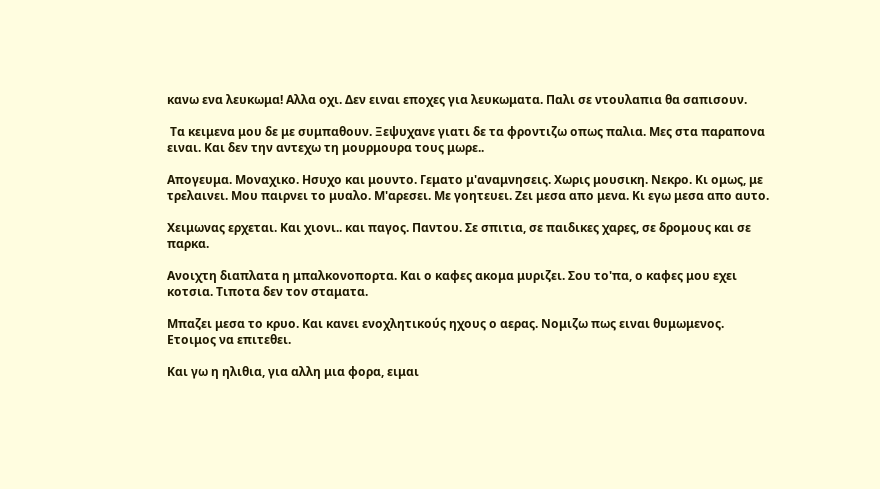κανω ενα λευκωμα! Αλλα οχι. Δεν ειναι εποχες για λευκωματα. Παλι σε ντουλαπια θα σαπισουν.

 Τα κειμενα μου δε με συμπαθουν. Ξεψυχανε γιατι δε τα φροντιζω οπως παλια. Μες στα παραπονα ειναι. Και δεν την αντεχω τη μουρμουρα τους μωρε..

Απογευμα. Μοναχικο. Ησυχο και μουντο. Γεματο μ'αναμνησεις. Χωρις μουσικη. Νεκρο. Κι ομως, με τρελαινει. Μου παιρνει το μυαλο. Μ'αρεσει. Με γοητευει. Ζει μεσα απο μενα. Κι εγω μεσα απο αυτο.

Χειμωνας ερχεται. Και χιονι.. και παγος. Παντου. Σε σπιτια, σε παιδικες χαρες, σε δρομους και σε παρκα.

Ανοιχτη διαπλατα η μπαλκονοπορτα. Και ο καφες ακομα μυριζει. Σου το'πα, ο καφες μου εχει κοτσια. Τιποτα δεν τον σταματα.

Μπαζει μεσα το κρυο. Και κανει ενοχλητικούς ηχους ο αερας. Νομιζω πως ειναι θυμωμενος. Ετοιμος να επιτεθει.

Και γω η ηλιθια, για αλλη μια φορα, ειμαι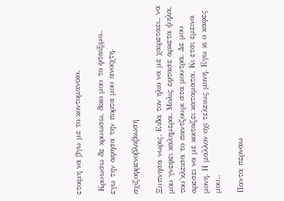ετοιμη να βγω με το κοντομανικο.

 Κρυωσω δε κρυωσω, δικο μου το φταιξιμο..
εγω την αφησα την πορτα μου ανοιχτη.

σχιζοφρενοβλαβιωση

Ξυπνησα νωρις. Ειδα τον ηλιο να με χαιρεταει.. να μου γνεφει καλημερα. Μολις εφτασε αρκετα ψηλα, του'κλεισα το παντζουρι στα μουτρα. Δε μου αρεσει να με κοιταζει καταματα. Κι ετσι εμεινα μονη. Η μαλλον οχι τελειως μονη. Εγω κι ο καφες μου..

Παντα περναω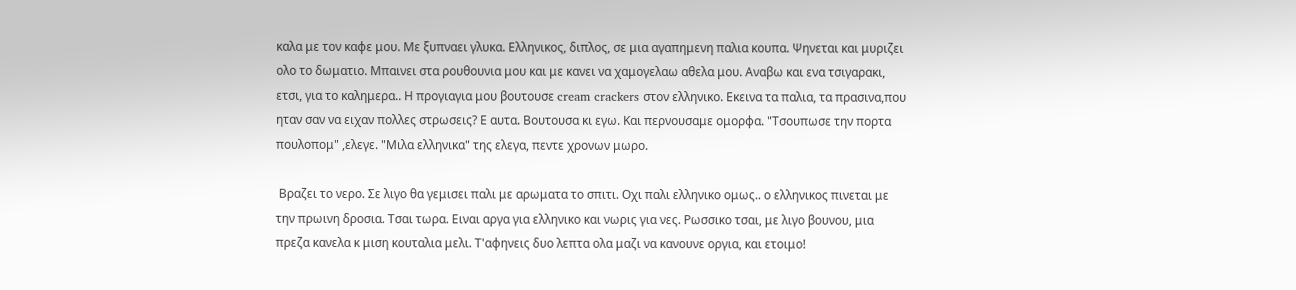καλα με τον καφε μου. Με ξυπναει γλυκα. Ελληνικος, διπλος, σε μια αγαπημενη παλια κουπα. Ψηνεται και μυριζει ολο το δωματιο. Μπαινει στα ρουθουνια μου και με κανει να χαμογελαω αθελα μου. Αναβω και ενα τσιγαρακι, ετσι, για το καλημερα.. Η προγιαγια μου βουτουσε cream crackers στον ελληνικο. Εκεινα τα παλια, τα πρασινα,που ηταν σαν να ειχαν πολλες στρωσεις? Ε αυτα. Βουτουσα κι εγω. Και περνουσαμε ομορφα. "Τσουπωσε την πορτα πουλοπομ" ,ελεγε. "Μιλα ελληνικα" της ελεγα, πεντε χρονων μωρο.

 Βραζει το νερο. Σε λιγο θα γεμισει παλι με αρωματα το σπιτι. Οχι παλι ελληνικο ομως.. ο ελληνικος πινεται με την πρωινη δροσια. Τσαι τωρα. Ειναι αργα για ελληνικο και νωρις για νες. Ρωσσικο τσαι, με λιγο βουνου, μια πρεζα κανελα κ μιση κουταλια μελι. Τ'αφηνεις δυο λεπτα ολα μαζι να κανουνε οργια, και ετοιμο!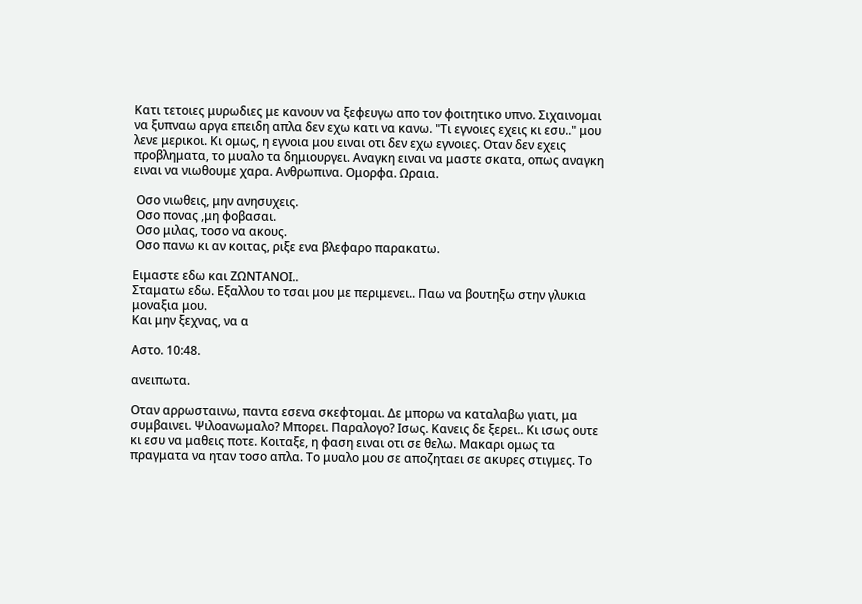Κατι τετοιες μυρωδιες με κανουν να ξεφευγω απο τον φοιτητικο υπνο. Σιχαινομαι να ξυπναω αργα επειδη απλα δεν εχω κατι να κανω. "Τι εγνοιες εχεις κι εσυ.." μου λενε μερικοι. Κι ομως, η εγνοια μου ειναι οτι δεν εχω εγνοιες. Οταν δεν εχεις προβληματα, το μυαλο τα δημιουργει. Αναγκη ειναι να μαστε σκατα, οπως αναγκη ειναι να νιωθουμε χαρα. Ανθρωπινα. Ομορφα. Ωραια.

 Οσο νιωθεις, μην ανησυχεις.
 Οσο πονας ,μη φοβασαι.
 Οσο μιλας, τοσο να ακους.
 Οσο πανω κι αν κοιτας, ριξε ενα βλεφαρο παρακατω.

Ειμαστε εδω και ΖΩΝΤΑΝΟΙ..
Σταματω εδω. Εξαλλου το τσαι μου με περιμενει.. Παω να βουτηξω στην γλυκια μοναξια μου.
Και μην ξεχνας, να α

Αστο. 10:48.

ανειπωτα.

Οταν αρρωσταινω, παντα εσενα σκεφτομαι. Δε μπορω να καταλαβω γιατι, μα συμβαινει. Ψιλοανωμαλο? Μπορει. Παραλογο? Ισως. Κανεις δε ξερει.. Κι ισως ουτε κι εσυ να μαθεις ποτε. Κοιταξε, η φαση ειναι οτι σε θελω. Μακαρι ομως τα πραγματα να ηταν τοσο απλα. Το μυαλο μου σε αποζηταει σε ακυρες στιγμες. Το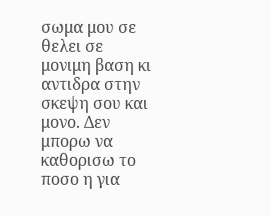σωμα μου σε θελει σε μονιμη βαση κι αντιδρα στην σκεψη σου και μονο. Δεν μπορω να καθορισω το ποσο η για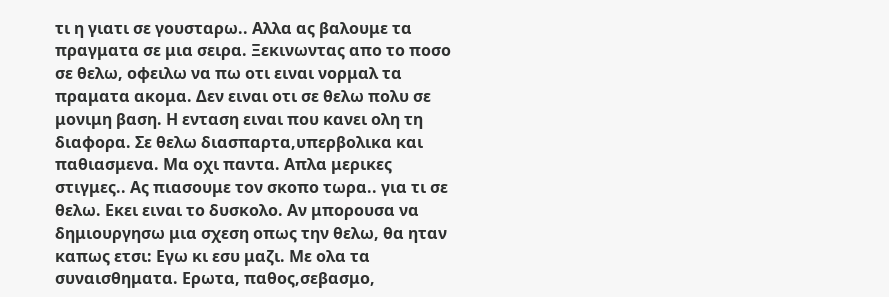τι η γιατι σε γουσταρω.. Αλλα ας βαλουμε τα πραγματα σε μια σειρα. Ξεκινωντας απο το ποσο σε θελω, οφειλω να πω οτι ειναι νορμαλ τα πραματα ακομα. Δεν ειναι οτι σε θελω πολυ σε μονιμη βαση. Η ενταση ειναι που κανει ολη τη διαφορα. Σε θελω διασπαρτα,υπερβολικα και παθιασμενα. Μα οχι παντα. Απλα μερικες στιγμες.. Ας πιασουμε τον σκοπο τωρα.. για τι σε θελω. Εκει ειναι το δυσκολο. Αν μπορουσα να δημιουργησω μια σχεση οπως την θελω, θα ηταν καπως ετσι: Εγω κι εσυ μαζι. Με ολα τα συναισθηματα. Ερωτα, παθος,σεβασμο,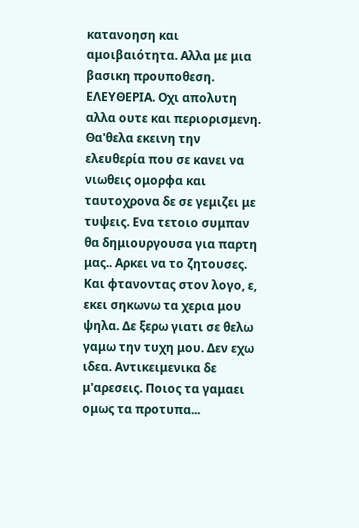κατανοηση και αμοιβαιότητα. Αλλα με μια βασικη προυποθεση. ΕΛΕΥΘΕΡΙΑ. Οχι απολυτη αλλα ουτε και περιορισμενη. Θα'θελα εκεινη την ελευθερία που σε κανει να νιωθεις ομορφα και ταυτοχρονα δε σε γεμιζει με τυψεις. Ενα τετοιο συμπαν θα δημιουργουσα για παρτη μας.. Αρκει να το ζητουσες. Και φτανοντας στον λογο, ε, εκει σηκωνω τα χερια μου ψηλα. Δε ξερω γιατι σε θελω γαμω την τυχη μου. Δεν εχω ιδεα. Αντικειμενικα δε μ'αρεσεις. Ποιος τα γαμαει ομως τα προτυπα...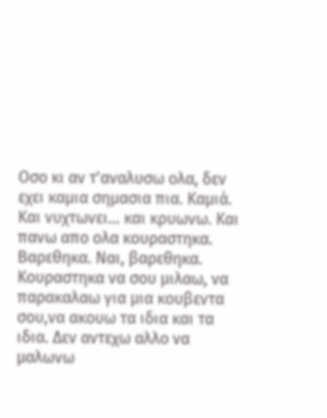Οσο κι αν τ'αναλυσω ολα, δεν εχει καμια σημασια πια. Καμιά. Και νυχτωνει... και κρυωνω. Και πανω απο ολα κουραστηκα. Βαρεθηκα. Ναι, βαρεθηκα. Κουραστηκα να σου μιλαω, να παρακαλαω για μια κουβεντα σου,να ακουω τα ιδια και τα ιδια. Δεν αντεχω αλλο να μαλωνω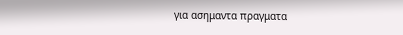για ασημαντα πραγματα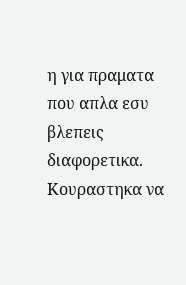η για πραματα που απλα εσυ βλεπεις διαφορετικα. Κουραστηκα να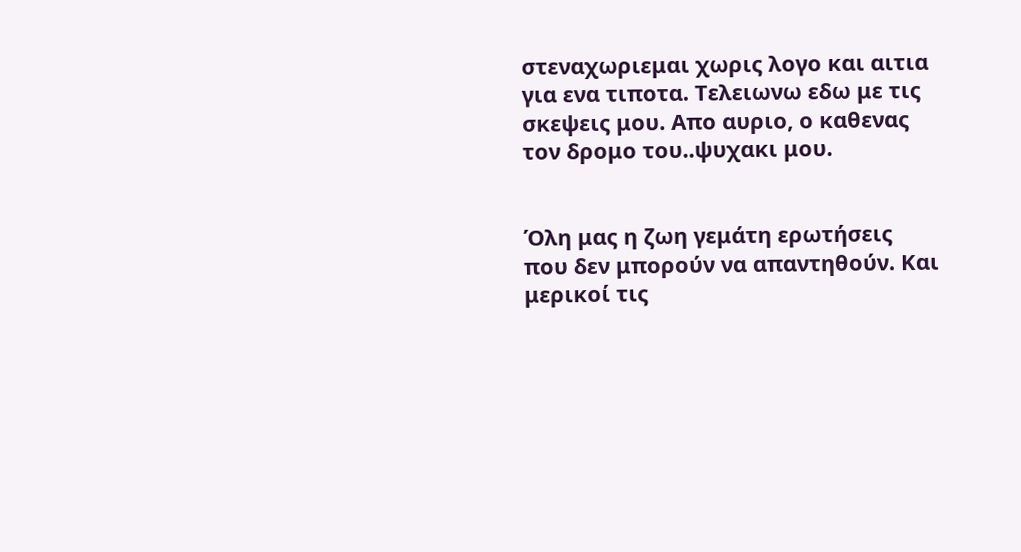στεναχωριεμαι χωρις λογο και αιτια για ενα τιποτα. Τελειωνω εδω με τις σκεψεις μου. Απο αυριο, ο καθενας τον δρομο του..ψυχακι μου.


Όλη μας η ζωη γεμάτη ερωτήσεις που δεν μπορούν να απαντηθούν. Και μερικοί τις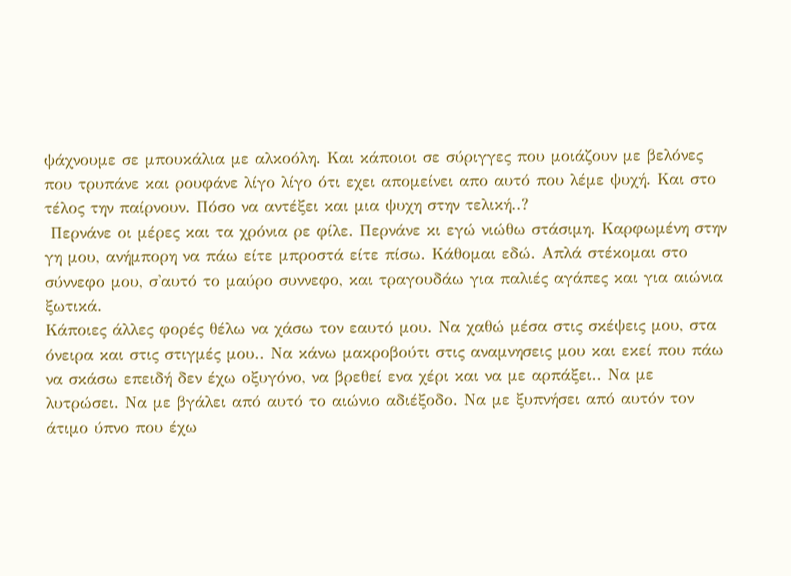ψάχνουμε σε μπουκάλια με αλκοόλη. Και κάποιοι σε σύριγγες που μοιάζουν με βελόνες που τρυπάνε και ρουφάνε λίγο λίγο ότι εχει απομείνει απο αυτό που λέμε ψυχή. Και στο τέλος την παίρνουν. Πόσο να αντέξει και μια ψυχη στην τελική..?
 Περνάνε οι μέρες και τα χρόνια ρε φίλε. Περνάνε κι εγώ νιώθω στάσιμη. Καρφωμένη στην γη μου, ανήμπορη να πάω είτε μπροστά είτε πίσω. Κάθομαι εδώ. Απλά στέκομαι στο σύννεφο μου, σ'αυτό το μαύρο συννεφο, και τραγουδάω για παλιές αγάπες και για αιώνια ξωτικά.
Κάποιες άλλες φορές θέλω να χάσω τον εαυτό μου. Να χαθώ μέσα στις σκέψεις μου, στα όνειρα και στις στιγμές μου.. Να κάνω μακροβούτι στις αναμνησεις μου και εκεί που πάω να σκάσω επειδή δεν έχω οξυγόνο, να βρεθεί ενα χέρι και να με αρπάξει.. Να με λυτρώσει. Να με βγάλει από αυτό το αιώνιο αδιέξοδο. Να με ξυπνήσει από αυτόν τον άτιμο ύπνο που έχω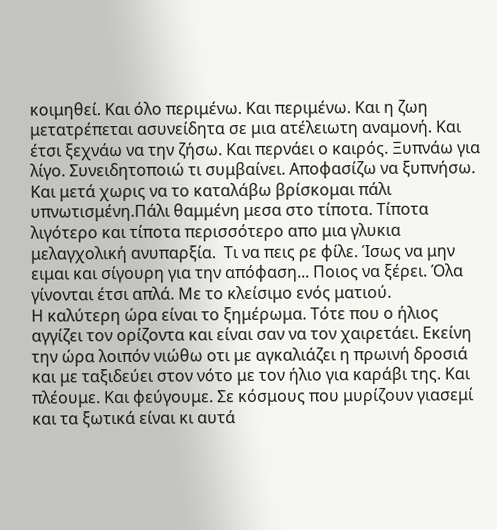κοιμηθεί. Και όλο περιμένω. Και περιμένω. Και η ζωη μετατρέπεται ασυνείδητα σε μια ατέλειωτη αναμονή. Και έτσι ξεχνάω να την ζήσω. Και περνάει ο καιρός. Ξυπνάω για λίγο. Συνειδητοποιώ τι συμβαίνει. Αποφασίζω να ξυπνήσω. Και μετά χωρις να το καταλάβω βρίσκομαι πάλι υπνωτισμένη.Πάλι θαμμένη μεσα στο τίποτα. Τίποτα λιγότερο και τίποτα περισσότερο απο μια γλυκια μελαγχολική ανυπαρξία.  Τι να πεις ρε φίλε. Ίσως να μην ειμαι και σίγουρη για την απόφαση... Ποιος να ξέρει. Όλα γίνονται έτσι απλά. Με το κλείσιμο ενός ματιού.
Η καλύτερη ώρα είναι το ξημέρωμα. Τότε που ο ήλιος αγγίζει τον ορίζοντα και είναι σαν να τον χαιρετάει. Εκείνη την ώρα λοιπόν νιώθω οτι με αγκαλιάζει η πρωινή δροσιά και με ταξιδεύει στον νότο με τον ήλιο για καράβι της. Και πλέουμε. Και φεύγουμε. Σε κόσμους που μυρίζουν γιασεμί και τα ξωτικά είναι κι αυτά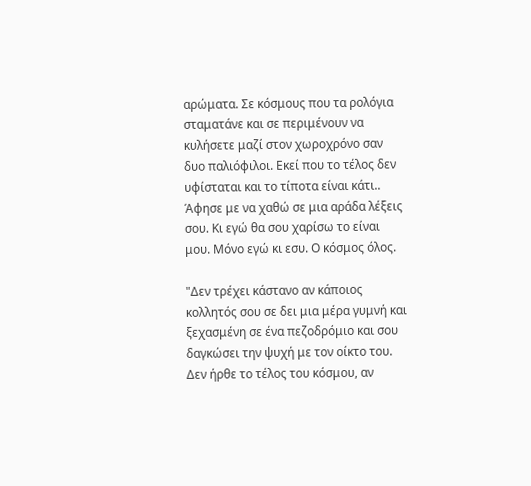αρώματα. Σε κόσμους που τα ρολόγια σταματάνε και σε περιμένουν να κυλήσετε μαζί στον χωροχρόνο σαν δυο παλιόφιλοι. Εκεί που το τέλος δεν υφίσταται και το τίποτα είναι κάτι..
Άφησε με να χαθώ σε μια αράδα λέξεις σου. Κι εγώ θα σου χαρίσω το είναι μου. Μόνο εγώ κι εσυ. Ο κόσμος όλος.

"Δεν τρέχει κάστανο αν κάποιος κολλητός σου σε δει μια μέρα γυμνή και ξεχασμένη σε ένα πεζοδρόμιο και σου δαγκώσει την ψυχή με τον οίκτο του. Δεν ήρθε το τέλος του κόσμου, αν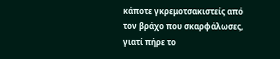κάποτε γκρεμοτσακιστείς από τον βράχο που σκαρφάλωσες, γιατί πήρε το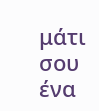μάτι σου ένα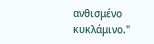ανθισμένο κυκλάμινο."